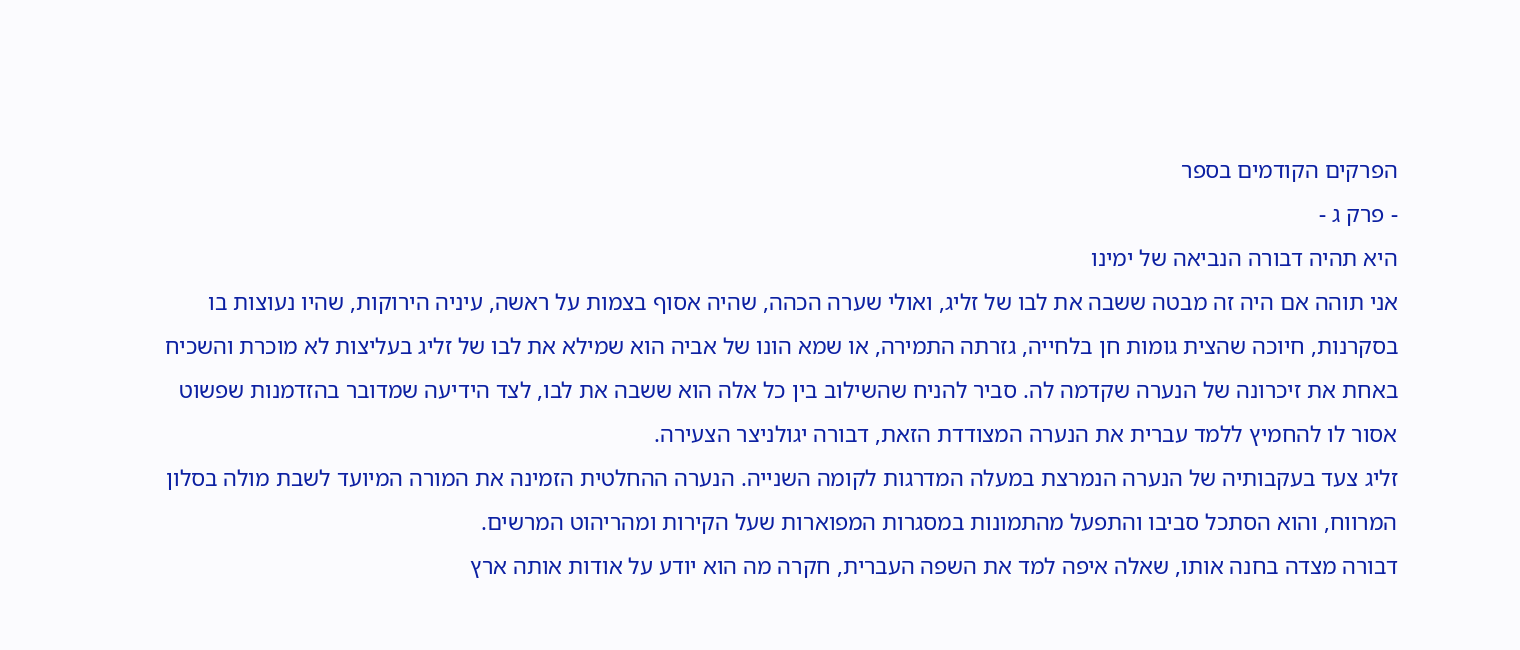הפרקים הקודמים בספר
- פרק ג -
היא תהיה דבורה הנביאה של ימינו
אני תוהה אם היה זה מבטה ששבה את לבו של זליג, ואולי שערה הכהה, שהיה אסוף בצמות על ראשה, עיניה הירוקות, שהיו נעוצות בו בסקרנות, חיוכה שהצית גומות חן בלחייה, גזרתה התמירה, או שמא הונו של אביה הוא שמילא את לבו של זליג בעליצות לא מוכרת והשכיח באחת את זיכרונה של הנערה שקדמה לה. סביר להניח שהשילוב בין כל אלה הוא ששבה את לבו, לצד הידיעה שמדובר בהזדמנות שפשוט אסור לו להחמיץ ללמד עברית את הנערה המצודדת הזאת, דבורה יגולניצר הצעירה.
זליג צעד בעקבותיה של הנערה הנמרצת במעלה המדרגות לקומה השנייה. הנערה ההחלטית הזמינה את המורה המיועד לשבת מולה בסלון המרווח, והוא הסתכל סביבו והתפעל מהתמונות במסגרות המפוארות שעל הקירות ומהריהוט המרשים.
דבורה מצדה בחנה אותו, שאלה איפה למד את השפה העברית, חקרה מה הוא יודע על אודות אותה ארץ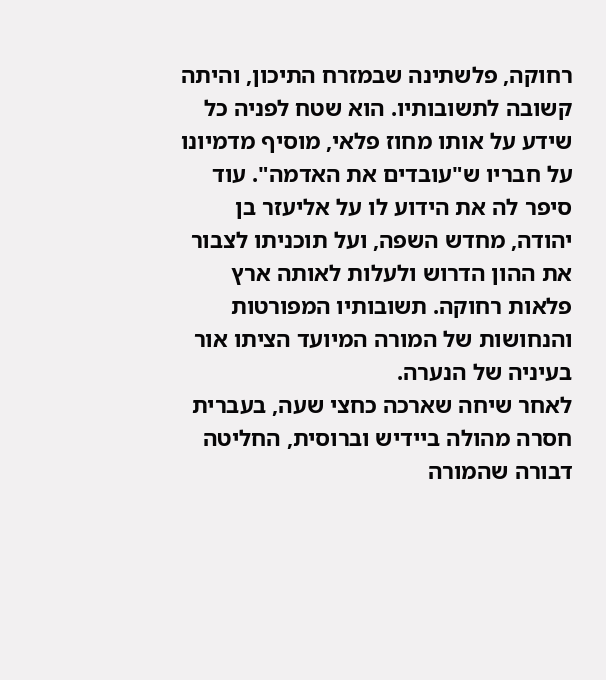רחוקה, פלשתינה שבמזרח התיכון, והיתה קשובה לתשובותיו. הוא שטח לפניה כל שידע על אותו מחוז פלאי, מוסיף מדמיונו על חבריו ש"עובדים את האדמה". עוד סיפר לה את הידוע לו על אליעזר בן יהודה, מחדש השפה, ועל תוכניתו לצבור את ההון הדרוש ולעלות לאותה ארץ פלאות רחוקה. תשובותיו המפורטות והנחושות של המורה המיועד הציתו אור בעיניה של הנערה.
לאחר שיחה שארכה כחצי שעה, בעברית חסרה מהולה ביידיש וברוסית, החליטה דבורה שהמורה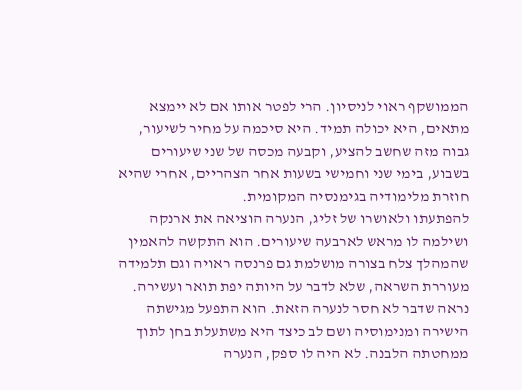הממושקף ראוי לניסיון. הרי לפטר אותו אם לא יימצא מתאים, היא יכולה תמיד. היא סיכמה על מחיר לשיעור, גבוה מזה שחשב להציע, וקבעה מכסה של שני שיעורים בשבוע, בימי שני וחמישי בשעות אחר הצהריים, אחרי שהיא חוזרת מלימודיה בגימנסיה המקומית.
להפתעתו ולאושרו של זליג, הנערה הוציאה את ארנקה ושילמה לו מראש לארבעה שיעורים. הוא התקשה להאמין שהמהלך צלח בצורה מושלמת גם פרנסה ראויה וגם תלמידה מעוררת השראה, שלא לדבר על היותה יפת תואר ועשירה. נראה שדבר לא חסר לנערה הזאת. הוא התפעל מגישתה הישירה ומנימוסיה ושם לב כיצד היא משתעלת בחן לתוך ממחטתה הלבנה. לא היה לו ספק, הנערה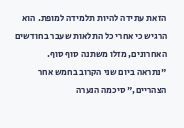הזאת עתידה להיות תלמידה למופת. הוא הרגיש כי אחרי כל התלאות שעבר בחודשים האחרונים, מזלו משתנה סוף סוף.
"נתראה ביום שני הקרוב בחמש אחר הצהריים," סיכמה הנערה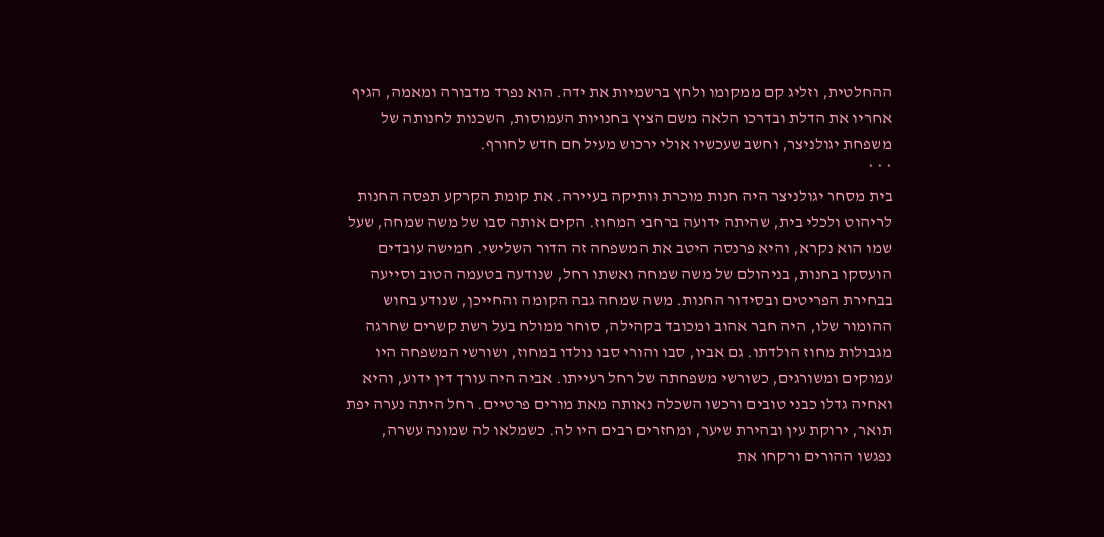ההחלטית, וזליג קם ממקומו ולחץ ברשמיות את ידה. הוא נפרד מדבורה ומאמה, הגיף אחריו את הדלת ובדרכו הלאה משם הציץ בחנויות העמוסות, השכנות לחנותה של משפחת יגולניצר, וחשב שעכשיו אולי ירכוש מעיל חם חדש לחורף.
* * *
בית מסחר יגולניצר היה חנות מוכרת וּותיקה בעיירה. את קומת הקרקע תפסה החנות לריהוט ולכלי בית, שהיתה ידועה ברחבי המחוז. הקים אותה סבו של משה שמחה, שעל שמו הוא נקרא, והיא פרנסה היטב את המשפחה זה הדור השלישי. חמישה עובדים הועסקו בחנות, בניהולם של משה שמחה ואשתו רחל, שנודעה בטעמה הטוב וסייעה בבחירת הפריטים ובסידור החנות. משה שמחה גבה הקומה והחייכן, שנודע בחוש ההומור שלו, היה חבר אהוב ומכובד בקהילה, סוחר ממולח בעל רשת קשרים שחרגה מגבולות מחוז הולדתו. גם אביו, סבו והורי סבו נולדו במחוז, ושורשי המשפחה היו עמוקים ומשורגים, כשורשי משפחתה של רחל רעייתו. אביה היה עורך דין ידוע, והיא ואחיה גדלו כבני טובים ורכשו השכלה נאותה מאת מורים פרטיים. רחל היתה נערה יפת תואר, ירוקת עין ובהירת שיער, ומחזרים רבים היו לה. כשמלאו לה שמונה עשרה, נפגשו ההורים ורקחו את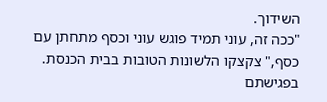השידוך.
"ככה זה, עוני תמיד פוגש עוני וכסף מתחתן עם כסף," צקצקו הלשונות הטובות בבית הכנסת. בפגישתם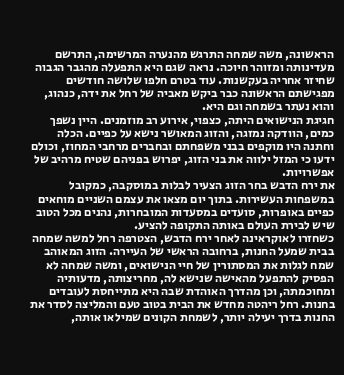הראשונה, משה שמחה התרגש מהנערה המרשימה, התרשם מעדינותה ומזוהר חיוכה. נראה שגם היא התפעלה מהגבר הגבוה שחיזר אחריה בעקשנות. עוד בטרם חלפו שלושה חודשים מפגישתם הראשונה כבר ביקש מאביה של רחל את ידה, כנהוג, והוא נעתר בשמחה וגם היא.
חגיגת הנישואים היתה, כצפוי, אירוע רב מוזמנים. היין נשפך כמים, הוודקה נמזגה, והזוג המאושר נישא על כפיים. הכלה וחתנה היו מוקפים בבני משפחתם ובחברים מרחבי המחוז, וכולם ידעו כי המזל ילווה את בני הזוג, יפרוש בפניהם שטיח מרהיב של אפשרויות.
את ירח הדבש בחר הזוג הצעיר לבלות במוסקבה, כמקובל במשפחות העשירות. בתוך יום מצאו את עצמם השניים מוחאים כפיים באופרות, סועדים במסעדות המובחרות, נהנים מכל הטוב שיש לבירת העולם באותה התקופה להציע.
כשחזרו לאוקראינה לאחר ירח הדבש, הצטרפה רחל למשה שמחה בבית שמעל החנות, ברחובה הראשי של העיירה. הזוג המאוהב שמח לגלות את המסתורין של חיי הנישואים, ומשה שמחה לא הפסיק להתפעל מהאישה שנישא לה, מחריצותה, מדעותיה ומחוכמתה, וכן מהדרך האוהדת שבה היא מתייחסת לעובדים בחנות. רחל ריהטה מחדש את הבית בטוב טעם והמליצה לסדר את החנות בדרך יעילה יותר, לשמחת הקונים שמילאו אותה,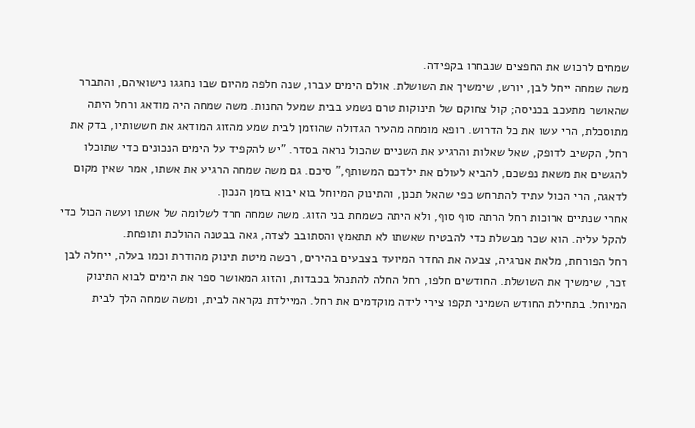שמחים לרכוש את החפצים שנבחרו בקפידה.
משה שמחה ייחל לבן, יורש, שימשיך את השושלת. אולם הימים עברו, שנה חלפה מהיום שבו נחגגו נישואיהם, והתברר שהאושר מתעכב בכניסה; קול צחוקם של תינוקות טרם נשמע בבית שמעל החנות. משה שמחה היה מודאג ורחל היתה מתוסכלת, הרי עשו את כל הדרוש. רופא מומחה מהעיר הגדולה שהוזמן לבית שמע מהזוג המודאג את חששותיו, בדק את רחל, הקשיב לדופק, שאל שאלות והרגיע את השניים שהכול נראה בסדר. "יש להקפיד על הימים הנכונים כדי שתוכלו להגשים את משאת נפשכם, להביא לעולם את ילדכם המשותף," סיכם. גם משה שמחה הרגיע את אשתו, אמר שאין מקום לדאגה, הרי הכול עתיד להתרחש כפי שהאל תכנן, והתינוק המיוחל בוא יבוא בזמן הנכון.
אחרי שנתיים ארוכות רחל הרתה סוף סוף, ולא היתה כשמחת בני הזוג. משה שמחה חרד לשלומה של אשתו ועשה הכול כדי להקל עליה. הוא שכר מבשלת כדי להבטיח שאשתו לא תתאמץ והסתובב לצדה, גאה בבטנה ההולכת ותופחת.
רחל הפורחת, מלאת אנרגיה, צבעה את החדר המיועד בצבעים בהירים, רכשה מיטת תינוק מהודרת וכמו בעלה, ייחלה לבן זכר, שימשיך את השושלת. החודשים חלפו, רחל החלה להתנהל בכבדות, והזוג המאושר ספר את הימים לבוא התינוק המיוחל. בתחילת החודש השמיני תקפו צירי לידה מוקדמים את רחל. המיילדת נקראה לבית, ומשה שמחה הלך לבית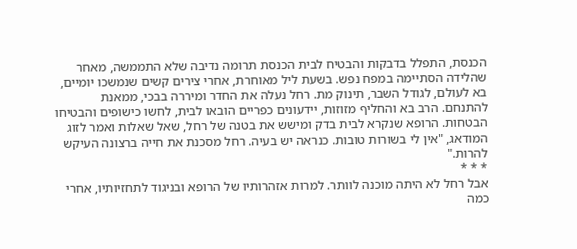הכנסת, התפלל בדבקות והבטיח לבית הכנסת תרומה נדיבה שלא התממשה, מאחר שהלידה הסתיימה במפח נפש. בשעת ליל מאוחרת, אחרי צירים קשים שנמשכו יומיים, בא לעולם, לגודל השבר, תינוק מת. רחל נעלה את החדר ומיררה בבכי, ממאנת להתנחם. הרב בא והחליף מזוזות, יידעונים כפריים הובאו לבית, לחשו כישופים והבטיחו הבטחות. הרופא שנקרא לבית בדק ומישש את בטנה של רחל, שאל שאלות ואמר לזוג המודאג, "אין לי בשורות טובות. כנראה יש בעיה. רחל מסכנת את חייה ברצונה העיקש להרות."
* * *
אבל רחל לא היתה מוכנה לוותר. למרות אזהרותיו של הרופא ובניגוד לתחזיותיו, אחרי כמה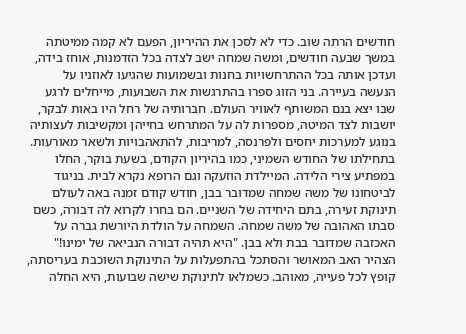חודשים הרתה שוב. כדי לא לסכן את ההיריון, הפעם לא קמה ממיטתה במשך שבעה חודשים, ומשה שמחה ישב לצדה בכל הזדמנות, אוחז בידה, ועדכן אותה בכל ההתרחשויות בחנות ובשמועות שהגיעו לאוזניו על הנעשה בעיירה. בני הזוג ספרו בהתרגשות את השבועות, מייחלים לרגע שבו יצא בנם המשותף לאוויר העולם. חברותיה של רחל היו באות לבקר, יושבות לצד המיטה, מספרות לה על המתרחש בחייהן ומקשיבות לעצותיה בנוגע למערכות יחסים ולפרנסה, למריבות, להתאהבויות ולשאר מאורעות. בתחילתו של החודש השמיני, כמו בהיריון הקודם, בשעת בוקר, החלו במפתיע צירי הלידה. המיילדת הוזעקה וגם הרופא נקרא לבית. בניגוד לביטחונו של משה שמחה שמדובר בבן, חודש קודם זמנה באה לעולם תינוקת זעירה, בתם היחידה של השניים. הם בחרו לקרוא לה דבורה, כשם סבתו האהובה של משה שמחה. השמחה על הולדת היורשת גברה על האכזבה שמדובר בבת ולא בבן. "היא תהיה דבורה הנביאה של ימינו!" הצהיר האב המאושר והסתכל בהתפעלות על התינוקת השוכבת בעריסתה, קופץ לכל פעייה, מאוהב. כשמלאו לתינוקת שישה שבועות, היא החלה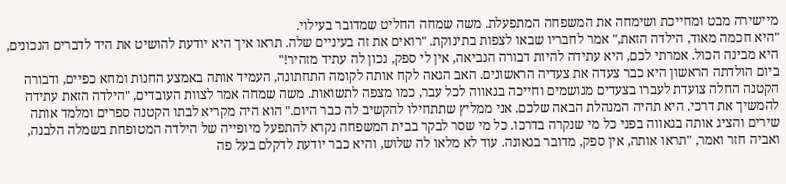מיישירה מבט ומחייכת ושימחה את המשפחה המתפעלת. משה שמחה החליט שמדובר בעילוי.
"היא חכמה מאוד, הילדה הזאת," אמר לחבריו שבאו לצפות בתינוקת. "רואים את זה בעיניים שלה. תראו איך היא יודעת להושיט את היד לדברים הנכונים, היא מבינה הכול. אמרתי לכם, היא עתידה להיות דבורה הנביאה, אין לי ספק, נכון לה עתיד מזהיר!"
ביום הולדתה הראשון היא כבר צעדה את צעדיה הראשונים. האב הגאה לקח אותה לקומה התחתונה, העמיד אותה באמצע החנות ומחא כפיים, ודבורה הקטנה החלה צועדת לעברו בצעדים מגושמים וחייכה בגאווה לכל עבר, כמו מצפה לתשואות. משה שמחה אמר לצוות העובדים, "הילדה הזאת עתידה להמשיך את דרכי. היא תהיה המנהלת הבאה שלכם. אני ממליץ שתתחילו להקשיב לה כבר היום." הוא היה מקריא לבתו הקטנה ספרים ומלמד אותה שירים והציג אותה בגאווה בפני כל מי שנקרה בדרכו. כל מי שסר לבקר בבית המשפחה נקרא להתפעל מיופייה של הילדה המטופחת בשמלה הלבנה, ואביה חזר ואמר, "תראו אותה, אין ספק, מדובר בגאונה. עוד לא מלאו לה שלוש, והיא כבר יודעת לדקלם בעל פה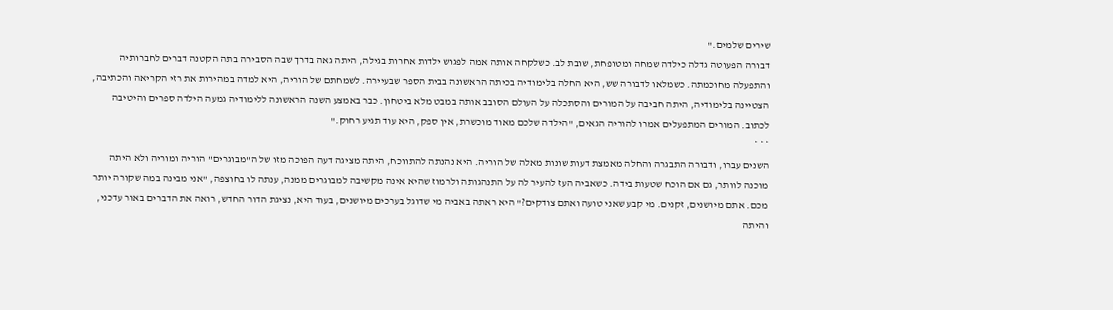שירים שלמים."
דבורה הפעוטה גדלה כילדה שמחה ומטופחת, שובת לב. כשלקחה אותה אמה לפגוש ילדות אחרות בגילה, היתה גאה בדרך שבה הסבירה בתה הקטנה דברים לחברותיה והתפעלה מחוכמתה. כשמלאו לדבורה שש, היא החלה בלימודיה בכיתה הראשונה בבית הספר שבעיירה. לשמחתם של הוריה, היא למדה במהירות את רזי הקריאה והכתיבה, הצטיינה בלימודיה, היתה חביבה על המורים והסתכלה על העולם הסובב אותה במבט מלא ביטחון. כבר באמצע השנה הראשונה ללימודיה גמעה הילדה ספרים והיטיבה לכתוב. המורים המתפעלים אמרו להוריה הגאים, "הילדה שלכם מאוד מוכשרת, אין ספק, היא עוד תגיע רחוק."
* * *
השנים עברו, ודבורה התבגרה והחלה מאמצת דעות שונות מאלה של הוריה. היא נהנתה להתווכח, היתה מציגה דעה הפוכה מזו של ה"מבוגרים" הוריה ומוריה ולא היתה מוכנה לוותר, גם אם הוכח שטעות בידה. כשאביה העז להעיר לה על התנהגותה ולרמוז שהיא אינה מקשיבה למבוגרים ממנה, ענתה לו בחוצפה, "אני מבינה במה שקורה יותר מכם. אתם מיושנים, זקנים. מי קבע שאני טועה ואתם צודקים?" היא ראתה באביה מי שדוגל בערכים מיושנים, בעוד היא, נציגת הדור החדש, רואה את הדברים באור עדכני, והיתה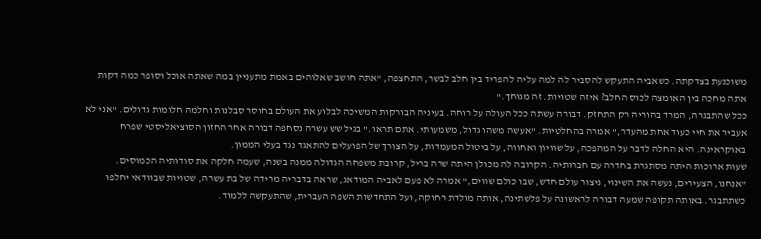משוכנעת בצדקתה. כשאביה התעקש להסביר לה למה עליה להפריד בין חלב לבשר, התחצפה, "אתה חושב שאלוהים באמת מתעניין במה שאתה אוכל וסופר כמה דקות אתה מחכה בין האומצה לכוס החלב? איזה שטויות. זה מגוחך."
ככל שהתבגרה, המרד בהוריה רק התחזק. דבורה עשתה ככל העולה על רוחה. בעיניה הבורקות המשיכה לבלוע את העולם בחוסר סבלנות וחלמה חלומות גדולים. "אני לא אעביר את חיי כעוד אחת מהעדר," אמרה בהחלטיות. "אעשה משהו גדול, משמעותי. אתם תראו." בגיל שש עשרה נסחפה דבורה אחר החזון הסוציאליסטי שפרח באוקראינה. היא החלה לדבר על המהפכה, על שוויון ואחווה, על ביטול המעמדות, על הצורך של הפועלים להתאגד נגד בעלי הממון.
שעות ארוכות היתה מסתגרת בחדרה עם חברותיה. הקרובה לה מכולן היתה שרה בריל, קרובת משפחה הגדולה ממנה בשנה, שעמה חלקה את סודותיה הכמוסים. "אנחנו, הצעירים, נעשה את השינוי, ניצור עולם חדש, שבו כולם שווים," אמרה לא פעם לאביה המודאג, שראה בדבריה מרידה של בת עשרה, שטויות שבוודאי יחלפו כשתתבגר. באותה תקופה שמעה דבורה לראשונה על פלשתינה, אותה מולדת רחוקה, ועל התחדשות השפה העברית, שהתעקשה ללמוד.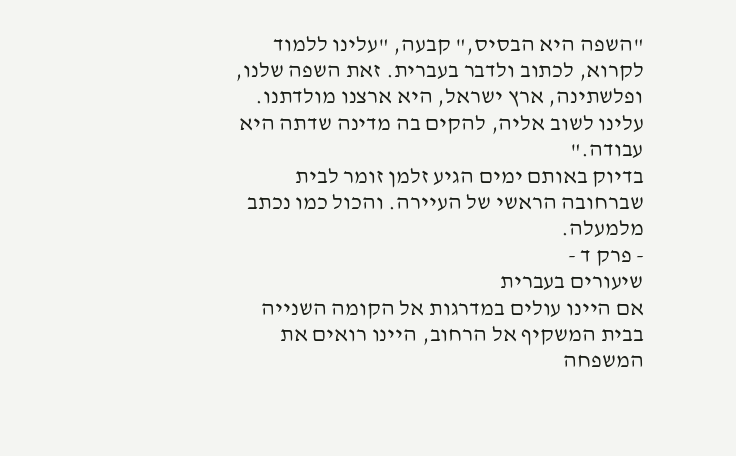"השפה היא הבסיס," קבעה, "עלינו ללמוד לקרוא, לכתוב ולדבר בעברית. זאת השפה שלנו, ופלשתינה, ארץ ישראל, היא ארצנו מולדתנו. עלינו לשוב אליה, להקים בה מדינה שדתה היא עבודה."
בדיוק באותם ימים הגיע זלמן זומר לבית שברחובה הראשי של העיירה. והכול כמו נכתב מלמעלה.
- פרק ד -
שיעורים בעברית
אם היינו עולים במדרגות אל הקומה השנייה בבית המשקיף אל הרחוב, היינו רואים את המשפחה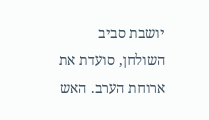יושבת סביב השולחן, סועדת את ארוחת הערב. האש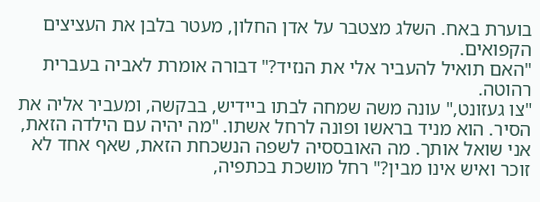בוערת באח. השלג מצטבר על אדן החלון, מעטר בלבן את העציצים הקפואים.
"האם תואיל להעביר אלי את הנזיד?" דבורה אומרת לאביה בעברית רהוטה.
"צו געזונט," עונה משה שמחה לבתו ביידיש, בבקשה, ומעביר אליה את הסיר. הוא מניד בראשו ופונה לרחל אשתו. "מה יהיה עם הילדה הזאת, אני שואל אותך. מה האובססיה לשפה הנשכחת הזאת, שאף אחד לא זוכר ואיש אינו מבין?" רחל מושכת בכתפיה,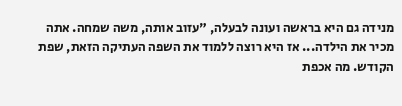מנידה גם היא בראשה ועונה לבעלה, "עזוב אותה, משה שמחה. אתה מכיר את הילדה... אז היא רוצה ללמוד את השפה העתיקה הזאת, שפת הקודש. מה אכפת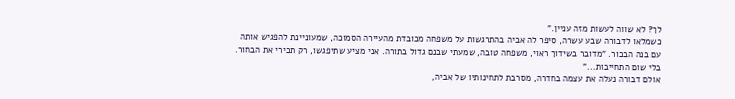לך? לא שווה לעשות מזה עניין."
כשמלאו לדבורה שבע עשרה, סיפר לה אביה בהתרגשות על משפחה מכובדת מהעיירה הסמוכה, שמעוניינת להפגיש אותה עם בנה הבכור. "מדובר בשידוך ראוי, משפחה טובה, שמעתי שבנם גדול בתורה. אני מציע שתיפגשו, רק תכירי את הבחור. בלי שום התחייבות..."
אולם דבורה נעלה את עצמה בחדרה, מסרבת לתחינותיו של אביה,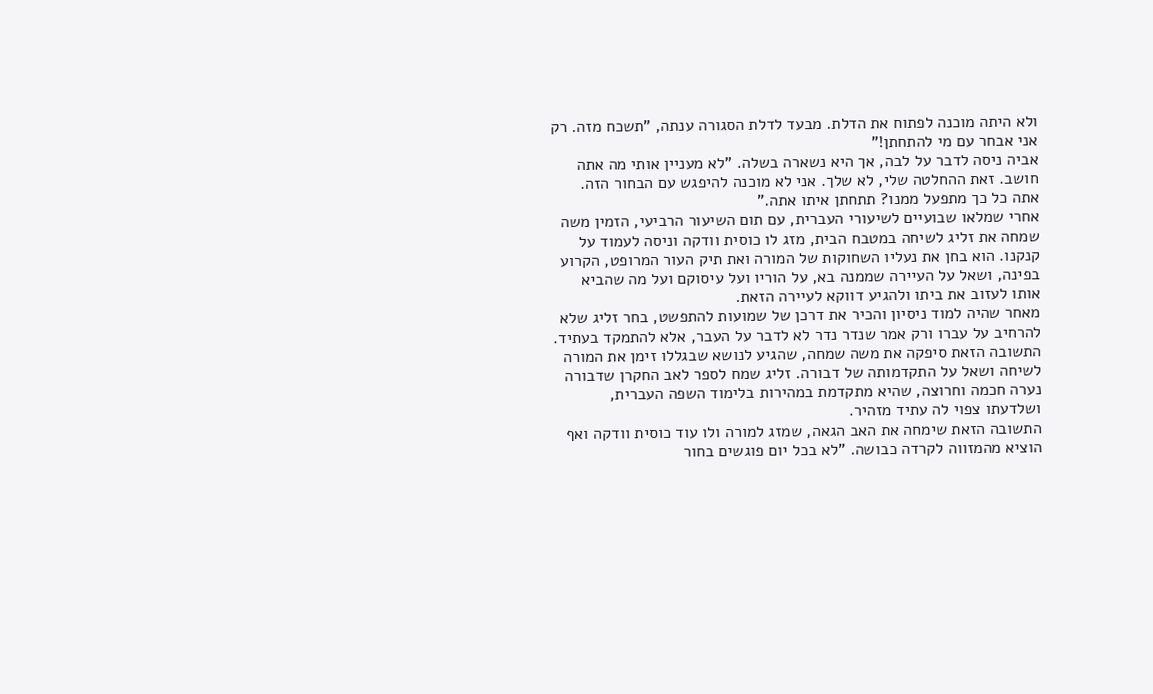ולא היתה מוכנה לפתוח את הדלת. מבעד לדלת הסגורה ענתה, "תשכח מזה. רק אני אבחר עם מי להתחתן!"
אביה ניסה לדבר על לבה, אך היא נשארה בשלה. "לא מעניין אותי מה אתה חושב. זאת ההחלטה שלי, לא שלך. אני לא מוכנה להיפגש עם הבחור הזה. אתה כל כך מתפעל ממנו? תתחתן איתו אתה."
אחרי שמלאו שבועיים לשיעורי העברית, עם תום השיעור הרביעי, הזמין משה שמחה את זליג לשיחה במטבח הבית, מזג לו כוסית וודקה וניסה לעמוד על קנקנו. הוא בחן את נעליו השחוקות של המורה ואת תיק העור המרופט, הקרוע בפינה, ושאל על העיירה שממנה בא, על הוריו ועל עיסוקם ועל מה שהביא אותו לעזוב את ביתו ולהגיע דווקא לעיירה הזאת.
מאחר שהיה למוד ניסיון והכיר את דרכן של שמועות להתפשט, בחר זליג שלא להרחיב על עברו ורק אמר שנדר נדר לא לדבר על העבר, אלא להתמקד בעתיד. התשובה הזאת סיפקה את משה שמחה, שהגיע לנושא שבגללו זימן את המורה לשיחה ושאל על התקדמותה של דבורה. זליג שמח לספר לאב החקרן שדבורה נערה חכמה וחרוצה, שהיא מתקדמת במהירות בלימוד השפה העברית, ושלדעתו צפוי לה עתיד מזהיר.
התשובה הזאת שימחה את האב הגאה, שמזג למורה ולו עוד כוסית וודקה ואף הוציא מהמזווה לקרדה כבושה. "לא בכל יום פוגשים בחור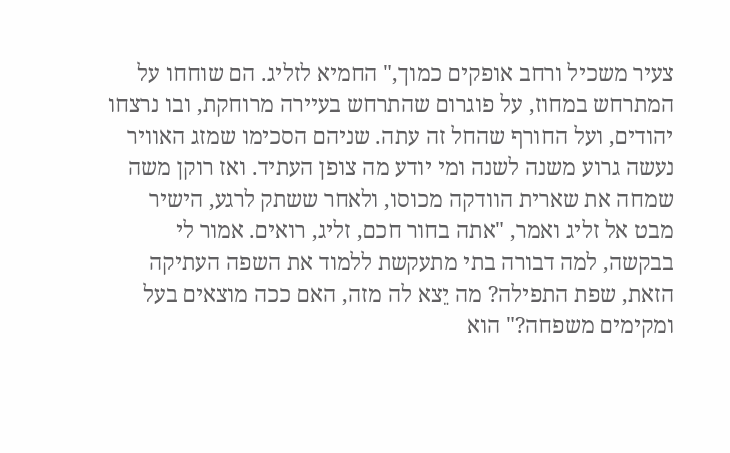צעיר משכיל ורחב אופקים כמוך," החמיא לזליג. הם שוחחו על המתרחש במחוז, על פוגרום שהתרחש בעיירה מרוחקת, ובו נרצחו יהודים, ועל החורף שהחל זה עתה. שניהם הסכימו שמזג האוויר נעשה גרוע משנה לשנה ומי יודע מה צופן העתיד. ואז רוקן משה שמחה את שארית הוודקה מכוסו, ולאחר ששתק לרגע, הישיר מבט אל זליג ואמר, "אתה בחור חכם, זליג, רואים. אמור לי בבקשה, למה דבורה בתי מתעקשת ללמוד את השפה העתיקה הזאת, שפת התפילה? מה יֵצא לה מזה, האם ככה מוצאים בעל ומקימים משפחה?" הוא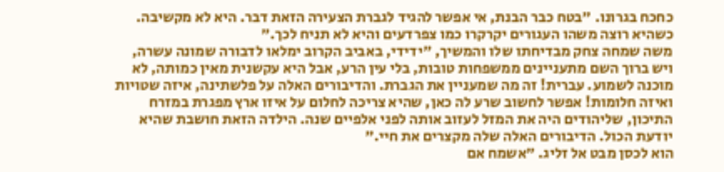כחכח בגרונו. "בטח כבר הבנת, אי אפשר להגיד לגברת הצעירה הזאת דבר. היא לא מקשיבה. כשהיא רוצה משהו העגורים יקרקרו כמו צפרדעים והיא לא תניח לכך."
משה שמחה צחק מבדיחתו שלו והמשיך, "ידידי, באביב הקרוב ימלאו לדבורה שמונה עשרה, ויש ברוך השם מתעניינים ממשפחות טובות, בלי עין הרע, אבל היא עקשנית מאין כמותה, לא מוכנה לשמוע. עברית! זה מה שמעניין את הגברת. והדיבורים האלה על פלשתינה, איזה שטויות ואיזה חלומות! אפשר לחשוב שרע לה כאן, שהיא צריכה לחלום על איזו ארץ מפגרת במזרח התיכון, שליהודים היה את המזל לעזוב אותה לפני אלפיים שנה. הילדה הזאת חושבת שהיא יודעת הכול. הדיבורים האלה שלה מקצרים את חיי."
הוא לכסן מבט אל זליג. "אשמח אם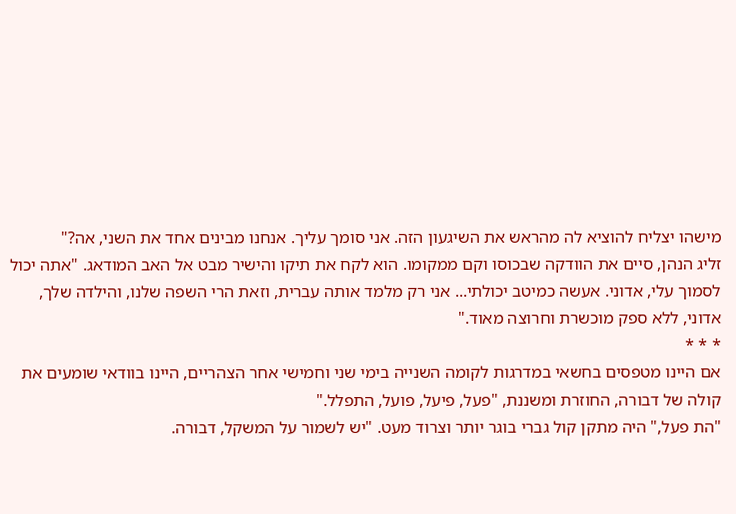מישהו יצליח להוציא לה מהראש את השיגעון הזה. אני סומך עליך. אנחנו מבינים אחד את השני, אה?"
זליג הנהן, סיים את הוודקה שבכוסו וקם ממקומו. הוא לקח את תיקו והישיר מבט אל האב המודאג. "אתה יכול לסמוך עלי, אדוני. אעשה כמיטב יכולתי... אני רק מלמד אותה עברית, וזאת הרי השפה שלנו, והילדה שלך, אדוני, ללא ספק מוכשרת וחרוצה מאוד."
* * *
אם היינו מטפסים בחשאי במדרגות לקומה השנייה בימי שני וחמישי אחר הצהריים, היינו בוודאי שומעים את קולה של דבורה, החוזרת ומשננת, "פעל, פיעל, פועל, התפלל."
"הת פעל," היה מתקן קול גברי בוגר יותר וצרוד מעט. "יש לשמור על המשקל, דבורה.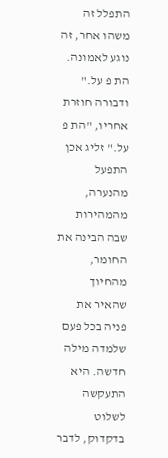התפלל זה משהו אחר, זה נוגע לאמונה. הת פ על."
ודבורה חוזרת אחריו, "הת פ על." זליג אכן התפעל מהנערה, מהמהירות שבה הבינה את החומר, מהחיוך שהאיר את פניה בכל פעם שלמדה מילה חדשה. היא התעקשה לשלוט בדקדוק, לדבר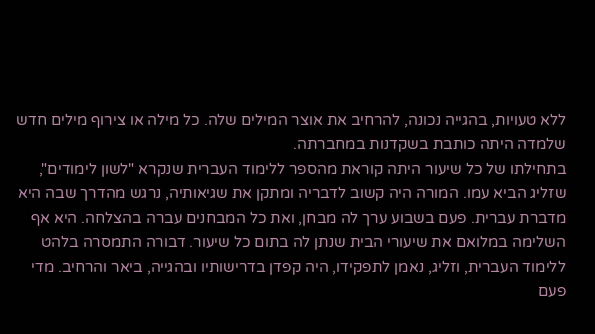ללא טעויות, בהגייה נכונה, להרחיב את אוצר המילים שלה. כל מילה או צירוף מילים חדש שלמדה היתה כותבת בשקדנות במחברתה.
בתחילתו של כל שיעור היתה קוראת מהספר ללימוד העברית שנקרא "לשון לימודים", שזליג הביא עמו. המורה היה קשוב לדבריה ומתקן את שגיאותיה, נרגש מהדרך שבה היא מדברת עברית. פעם בשבוע ערך לה מבחן, ואת כל המבחנים עברה בהצלחה. היא אף השלימה במלואם את שיעורי הבית שנתן לה בתום כל שיעור. דבורה התמסרה בלהט ללימוד העברית, וזליג, נאמן לתפקידו, היה קפדן בדרישותיו ובהגייה, ביאר והרחיב. מדי פעם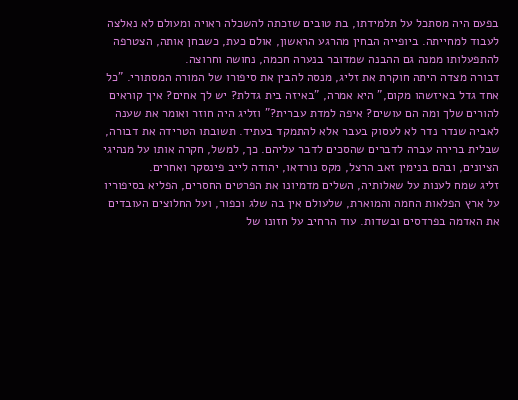בפעם היה מסתכל על תלמידתו, בת טובים שזכתה להשכלה ראויה ומעולם לא נאלצה לעבוד למחייתה. ביופייה הבחין מהרגע הראשון, אולם כעת, כשבחן אותה, הצטרפה להתפעלותו ממנה גם ההבנה שמדובר בנערה חכמה, נחושה וחרוצה.
דבורה מצדה היתה חוקרת את זליג, מנסה להבין את סיפורו של המורה המסתורי. "כל אחד גדל באיזשהו מקום," היא אמרה, "באיזה בית גדלת? יש לך אחים? איך קוראים להורים שלך ומה הם עושים? איפה למדת עברית?" וזליג היה חוזר ואומר את שענה לאביה שנדר נדר לא לעסוק בעבר אלא להתמקד בעתיד. תשובתו הטרידה את דבורה, שבלית ברירה עברה לדברים שהסכים לדבר עליהם. כך, למשל, חקרה אותו על מנהיגי הציונים, ובהם בנימין זאב הרצל, מקס נורדאו, יהודה לייב פינסקר ואחרים.
זליג שמח לענות על שאלותיה, השלים מדמיונו את הפרטים החסרים, הפליא בסיפוריו על ארץ הפלאות החמה והמוארת, שלעולם אין בה שלג וכפור, ועל החלוצים העובדים את האדמה בפרדסים ובשדות. עוד הרחיב על חזונו של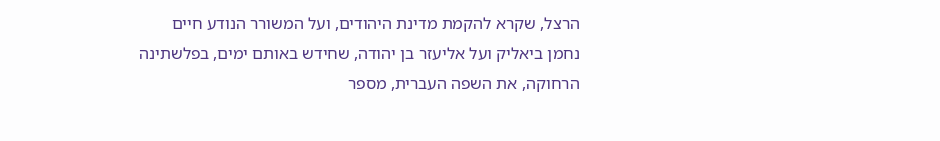הרצל, שקרא להקמת מדינת היהודים, ועל המשורר הנודע חיים נחמן ביאליק ועל אליעזר בן יהודה, שחידש באותם ימים, בפלשתינה הרחוקה, את השפה העברית, מספר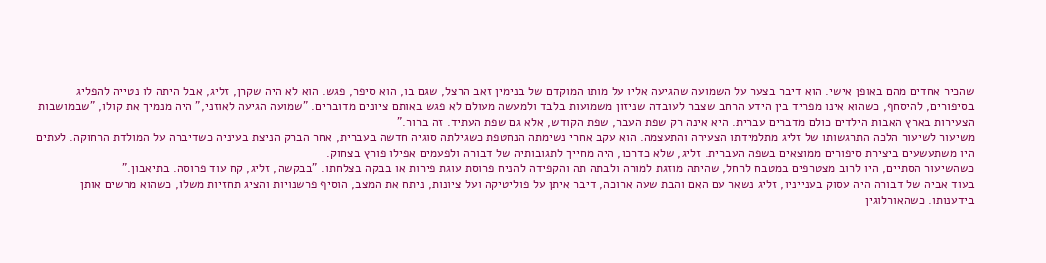שהכיר אחדים מהם באופן אישי. הוא דיבר בצער על השמועה שהגיעה אליו על מותו המוקדם של בנימין זאב הרצל, שגם בו, הוא סיפר, פגש. הוא לא היה שקרן, זליג, אבל היתה לו נטייה להפליג בסיפורים, להיסחף, כשהוא אינו מפריד בין הידע הרחב שצבר לעובדה שניזון משמועות בלבד ולמעשה מעולם לא פגש באותם ציונים מדוברים. "שמועה הגיעה לאוזני," היה מנמיך את קולו, "שבמושבות הצעירות בארץ האבות הילדים כולם מדברים עברית. היא אינה רק שפת העבר, שפת הקודש, אלא גם שפת העתיד. זה ברור."
משיעור לשיעור הלכה התרגשותו של זליג מתלמידתו הצעירה והתעצמה. הוא עקב אחרי נשימתה הנחטפת כשגילתה סוגיה חדשה בעברית, אחר הברק הניצת בעיניה כשדיברה על המולדת הרחוקה. לעתים היו משתעשעים ביצירת סיפורים ממוצאים בשפה העברית. זליג, שלא כדרכו, היה מחייך לתגובותיה של דבורה ולפעמים אפילו פורץ בצחוק.
כשהשיעור הסתיים, היו לרוב מצטרפים במטבח לרחל, שהיתה מוזגת למורה ולבתה תה והקפידה להניח פרוסת עוגת פירות או בבקה בצלחתו. "בבקשה, זליג, קח עוד פרוסה. בתיאבון."
בעוד אביה של דבורה היה עסוק בענייניו, זליג נשאר עם האם והבת שעה ארוכה, דיבר איתן על פוליטיקה ועל ציונות, ניתח את המצב, הוסיף פרשנויות והציג תחזיות משלו, כשהוא מרשים אותן בידענותו. כשהאורלוגין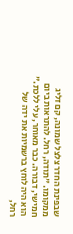שבפינת החדר צלצל שמונה, קם זליג ממקומו. "תודה, רחל. להתראות ביום חמישי, דבורה. כבר מאוחר, עלי ללכת." הוא היה לוחץ ברשמיות את ידה של רחל,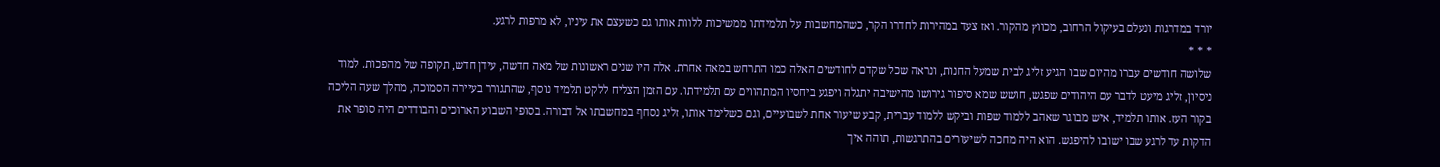יורד במדרגות ונעלם בעיקול הרחוב, מכווץ מהקור. ואז צעד במהירות לחדרו הקר, כשהמחשבות על תלמידתו ממשיכות ללוות אותו גם כשעצם את עיניו, לא מרפות לרגע.
* * *
שלושה חודשים עברו מהיום שבו הגיע זליג לבית שמעל החנות, ונראה שכל שקדם לחודשים האלה כמו התרחש במאה אחרת. אלה היו שנים ראשונות של מאה חדשה, עידן חדש, תקופה של מהפכות. למוד ניסיון, זליג מיעט לדבר עם היהודים שפגש, חושש שמא סיפור גירושו מהישיבה יתגלה ויפגע ביחסיו המתהווים עם תלמידתו. עם הזמן הצליח ללקט תלמיד נוסף, שהתגורר בעיירה הסמוכה, מהלך שעה הליכה בקור העז. אותו תלמיד, איש מבוגר שאהב ללמוד שפות וביקש ללמוד עברית, קבע שיעור אחת לשבועיים, וגם כשלימד אותו, זליג נסחף במחשבתו אל דבורה. בסופי השבוע הארוכים והבודדים היה סופר את הדקות עד לרגע שבו ישובו להיפגש. הוא היה מחכה לשיעורים בהתרגשות, תוהה איך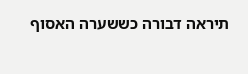תיראה דבורה כששערה האסוף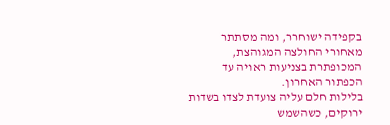בקפידה ישוחרר, ומה מסתתר מאחורי החולצה המגוהצת, המכופתרת בצניעות ראויה עד הכפתור האחרון.
בלילות חלם עליה צועדת לצדו בשדות ירוקים, כשהשמש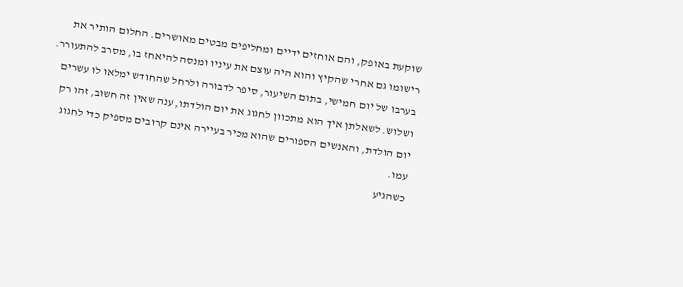שוקעת באופק, והם אוחזים ידיים ומחליפים מבטים מאושרים. החלום הותיר את רישומו גם אחרי שהקיץ והוא היה עוצם את עיניו ומנסה להיאחז בו, מסרב להתעורר.
בערבו של יום חמישי, בתום השיעור, סיפר לדבורה ולרחל שהחודש ימלאו לו עשרים ושלוש. לשאלתן איך הוא מתכוון לחגוג את יום הולדתו, ענה שאין זה חשוב, זהו רק יום הולדת, והאנשים הספורים שהוא מכיר בעיירה אינם קרובים מספיק כדי לחגוג עמו.
כשהגיע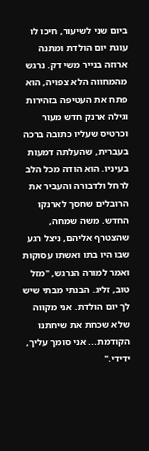ביום שני לשיעור, חיכו לו עוגת יום הולדת ומתנה ארוזה בנייר משי דק. נרגש מהמחווה הלא צפויה, הוא פתח את העטיפה בזהירות וגילה ארנק חדש מעור וכרטיס שעליו כתובה ברכה בעברית, שהעלתה דמעות בעיניו. הוא הודה מכל הלב לרחל ולדבורה והעביר את הרובלים שחסך לארנקו החדש. משה שמחה, שהצטרף אליהם, ניצל רגע שבו היו בתו ואשתו עסוקות ואמר למורה הנרגש, "מזל טוב, זליג. הבנתי מבתי שיש לך יום הולדת. אני מקווה שלא שכחת את שיחתנו הקודמת... אני סומך עליך, ידידי."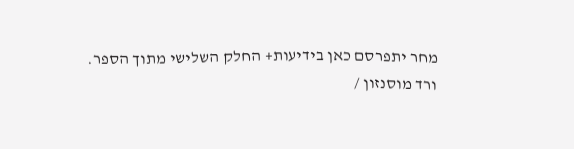מחר יתפרסם כאן בידיעות+ החלק השלישי מתוך הספר.
ורד מוסנזון /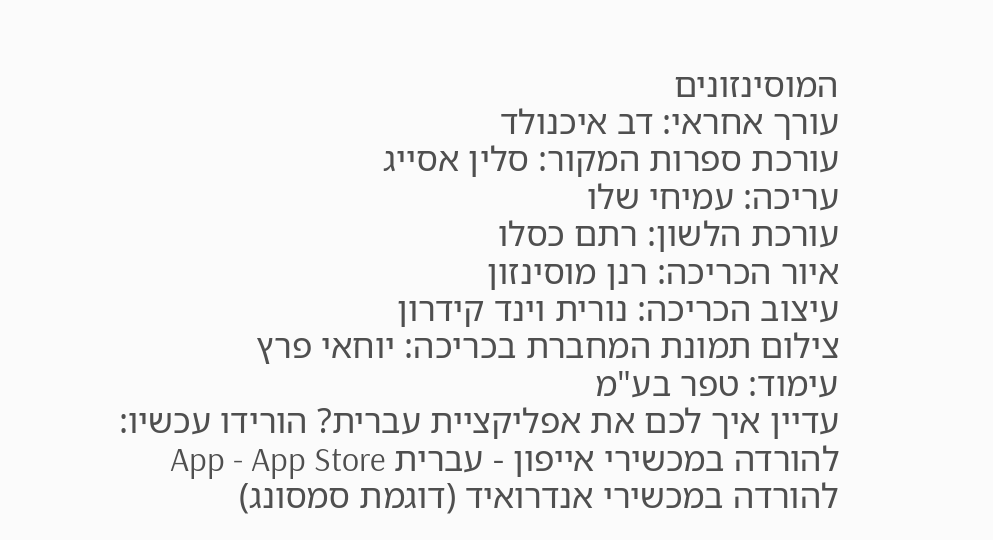המוסינזונים
עורך אחראי: דב איכנולד
עורכת ספרות המקור: סלין אסייג
עריכה: עמיחי שלו
עורכת הלשון: רתם כסלו
איור הכריכה: רנן מוסינזון
עיצוב הכריכה: נורית וינד קידרון
צילום תמונת המחברת בכריכה: יוחאי פרץ
עימוד: טפר בע"מ
עדיין איך לכם את אפליקציית עברית? הורידו עכשיו:
להורדה במכשירי אייפון - עברית App - App Store
להורדה במכשירי אנדרואיד (דוגמת סמסונג)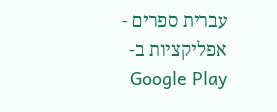עברית ספרים - אפליקציות ב-Google Play